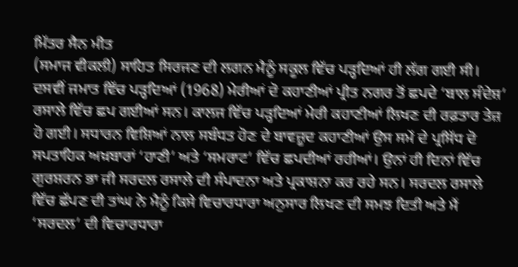ਮਿੱਤਰ ਸੈਨ ਮੀਤ
(ਸਮਾਜ ਵੀਕਲੀ) ਸਾਹਿਤ ਸਿਰਜਣ ਦੀ ਲਗਨ ਮੈਨੂੰ ਸਕੂਲ ਵਿੱਚ ਪੜ੍ਹਦਿਆਂ ਹੀ ਲੱਗ ਗਈ ਸੀ। ਦਸਵੀਂ ਜਮਾਤ ਵਿੱਚ ਪੜ੍ਹਦਿਆਂ (1968) ਮੇਰੀਆਂ ਦੋ ਕਹਾਣੀਆਂ ਪ੍ਰੀਤ ਨਗਰ ਤੋਂ ਛਪਦੇ ‘ਬਾਲ ਸੰਦੇਸ਼’ ਰਸਾਲੇ ਵਿੱਚ ਛਪ ਗਈਆਂ ਸਨ। ਕਾਲਜ ਵਿੱਚ ਪੜ੍ਹਦਿਆਂ ਮੇਰੀ ਕਹਾਣੀਆਂ ਲਿਖਣ ਦੀ ਰਫ਼ਤਾਰ ਤੇਜ਼ ਹੋ ਗਈ। ਸਧਾਰਨ ਵਿਸ਼ਿਆਂ ਨਾਲ ਸਬੰਧਤ ਹੋਣ ਦੇ ਬਾਵਜ਼ੂਦ ਕਹਾਣੀਆਂ ਉਸ ਸਮੇਂ ਦੇ ਪ੍ਰਸਿੱਧ ਦੋ ਸਪਤਾਹਿਕ ਅਖ਼ਬਾਰਾਂ ‘ਹਾਣੀ’ ਅਤੇ ‘ਸਮਰਾਟ’ ਵਿੱਚ ਛਪਦੀਆਂ ਰਹੀਆਂ। ਉਨਾਂ ਹੀ ਦਿਨਾਂ ਵਿੱਚ ਗੁਰਸ਼ਰਨ ਭਾ ਜੀ ਸਰਦਲ ਰਸਾਲੇ ਦੀ ਸੰਪਾਦਨਾ ਅਤੇ ਪ੍ਰਕਾਸ਼ਨਾ ਕਰ ਰਹੇ ਸਨ। ਸਰਦਲ ਰਸਾਲੇ ਵਿੱਚ ਛੱਪਣ ਦੀ ਤਾਂਘ ਨੇ ਮੈਨੂੰ ਕਿਸੇ ਵਿਚਾਰਧਾਰਾ ਅਨੁਸਾਰ ਲਿਖਣ ਦੀ ਸਮਝ ਦਿਤੀ ਅਤੇ ਮੈਂ ‘ਸਰਦਲ’ ਦੀ ਵਿਚਾਰਧਾਰਾ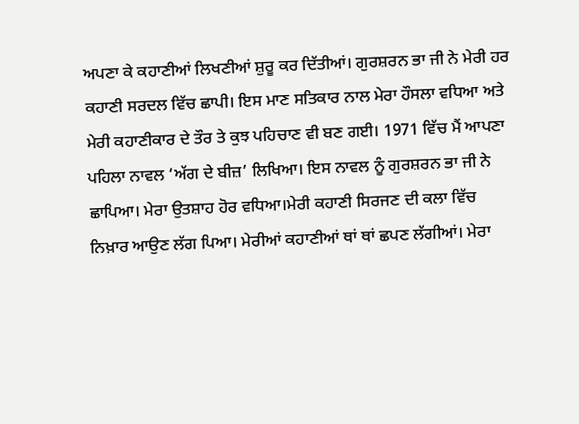ਅਪਣਾ ਕੇ ਕਹਾਣੀਆਂ ਲਿਖਣੀਆਂ ਸ਼ੁਰੂ ਕਰ ਦਿੱਤੀਆਂ। ਗੁਰਸ਼ਰਨ ਭਾ ਜੀ ਨੇ ਮੇਰੀ ਹਰ ਕਹਾਣੀ ਸਰਦਲ ਵਿੱਚ ਛਾਪੀ। ਇਸ ਮਾਣ ਸਤਿਕਾਰ ਨਾਲ ਮੇਰਾ ਹੌਸਲਾ ਵਧਿਆ ਅਤੇ ਮੇਰੀ ਕਹਾਣੀਕਾਰ ਦੇ ਤੌਰ ਤੇ ਕੁਝ ਪਹਿਚਾਣ ਵੀ ਬਣ ਗਈ। 1971 ਵਿੱਚ ਮੈਂ ਆਪਣਾ ਪਹਿਲਾ ਨਾਵਲ ‘ਅੱਗ ਦੇ ਬੀਜ਼’ ਲਿਖਿਆ। ਇਸ ਨਾਵਲ ਨੂੰ ਗੁਰਸ਼ਰਨ ਭਾ ਜੀ ਨੇ ਛਾਪਿਆ। ਮੇਰਾ ਉਤਸ਼ਾਹ ਹੋਰ ਵਧਿਆ।ਮੇਰੀ ਕਹਾਣੀ ਸਿਰਜਣ ਦੀ ਕਲਾ ਵਿੱਚ ਨਿਖ਼ਾਰ ਆਉਣ ਲੱਗ ਪਿਆ। ਮੇਰੀਆਂ ਕਹਾਣੀਆਂ ਥਾਂ ਥਾਂ ਛਪਣ ਲੱਗੀਆਂ। ਮੇਰਾ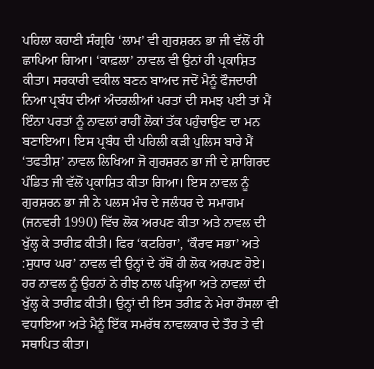ਪਹਿਲਾ ਕਹਾਣੀ ਸੰਗ੍ਰਹਿ ‘ਲਾਮ’ ਵੀ ਗੁਰਸ਼ਰਨ ਭਾ ਜੀ ਵੱਲੋਂ ਹੀ ਛਾਪਿਆ ਗਿਆ। ‘ਕਾਫ਼ਲਾ’ ਨਾਵਲ ਵੀ ਉਨਾਂ ਹੀ ਪ੍ਰਕਾਸ਼ਿਤ ਕੀਤਾ। ਸਰਕਾਰੀ ਵਕੀਲ ਬਣਨ ਬਾਅਦ ਜਦੋਂ ਮੈਨੂੰ ਫੌਜਦਾਰੀ ਨਿਆ ਪ੍ਰਬੰਧ ਦੀਆਂ ਅੰਦਰਲੀਆਂ ਪਰਤਾਂ ਦੀ ਸਮਝ ਪਈ ਤਾਂ ਮੈਂ ਇੰਨਾ ਪਰਤਾਂ ਨੂੰ ਨਾਵਲਾਂ ਰਾਹੀਂ ਲੋਕਾਂ ਤੱਕ ਪਹੁੰਚਾਉਣ ਦਾ ਮਨ ਬਣਾਇਆ। ਇਸ ਪ੍ਰਬੰਧ ਦੀ ਪਹਿਲੀ ਕੜੀ ਪੁਲਿਸ ਬਾਰੇ ਮੈਂ ‘ਤਫਤੀਸ਼’ ਨਾਵਲ ਲਿਖਿਆ ਜੋ ਗੁਰਸ਼ਰਨ ਭਾ ਜੀ ਦੇ ਸ਼ਾਗਿਰਦ ਪੰਡਿਤ ਜੀ ਵੱਲੋਂ ਪ੍ਰਕਾਸ਼ਿਤ ਕੀਤਾ ਗਿਆ। ਇਸ ਨਾਵਲ ਨੂੰ ਗੁਰਸ਼ਰਨ ਭਾ ਜੀ ਨੇ ਪਲਸ ਮੰਚ ਦੇ ਜਲੰਧਰ ਦੇ ਸਮਾਗਮ (ਜਨਵਰੀ 1990) ਵਿੱਚ ਲੋਕ ਅਰਪਣ ਕੀਤਾ ਅਤੇ ਨਾਵਲ ਦੀ ਖੁੱਲ੍ਹ ਕੇ ਤਾਰੀਫ਼ ਕੀਤੀ। ਫਿਰ ‘ਕਟਹਿਰਾ’, ‘ਕੌਰਵ ਸਭਾ’ ਅਤੇ :ਸੁਧਾਰ ਘਰ’ ਨਾਵਲ ਵੀ ਉਨ੍ਹਾਂ ਦੇ ਹੱਥੋਂ ਹੀ ਲੋਕ ਅਰਪਣ ਹੋਏ। ਹਰ ਨਾਵਲ ਨੂੰ ਉਹਨਾਂ ਨੇ ਰੀਝ ਨਾਲ ਪੜ੍ਹਿਆ ਅਤੇ ਨਾਵਲਾਂ ਦੀ ਖੁੱਲ੍ਹ ਕੇ ਤਾਰੀਫ਼ ਕੀਤੀ। ਉਨ੍ਹਾਂ ਦੀ ਇਸ ਤਰੀਫ਼ ਨੇ ਮੇਰਾ ਹੌਸਲਾ ਵੀ ਵਧਾਇਆ ਅਤੇ ਮੈਨੂੰ ਇੱਕ ਸਮਰੱਥ ਨਾਵਲਕਾਰ ਦੇ ਤੌਰ ਤੇ ਵੀ ਸਥਾਪਿਤ ਕੀਤਾ।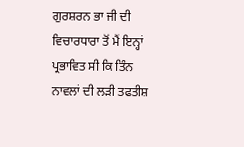ਗੁਰਸ਼ਰਨ ਭਾ ਜੀ ਦੀ ਵਿਚਾਰਧਾਰਾ ਤੋਂ ਮੈਂ ਇਨ੍ਹਾਂ ਪ੍ਰਭਾਵਿਤ ਸੀ ਕਿ ਤਿੰਨ ਨਾਵਲਾਂ ਦੀ ਲੜੀ ਤਫਤੀਸ਼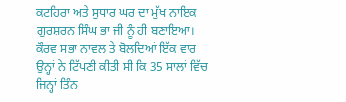ਕਟਹਿਰਾ ਅਤੇ ਸੁਧਾਰ ਘਰ ਦਾ ਮੁੱਖ ਨਾਇਕ ਗੁਰਸ਼ਰਨ ਸਿੰਘ ਭਾ ਜੀ ਨੂੰ ਹੀ ਬਣਾਇਆ। ਕੌਰਵ ਸਭਾ ਨਾਵਲ ਤੇ ਬੋਲਦਿਆਂ ਇੱਕ ਵਾਰ ਉਨ੍ਹਾਂ ਨੇ ਟਿੱਪਣੀ ਕੀਤੀ ਸੀ ਕਿ 35 ਸਾਲਾਂ ਵਿੱਚ ਜਿਨ੍ਹਾਂ ਤਿੰਨ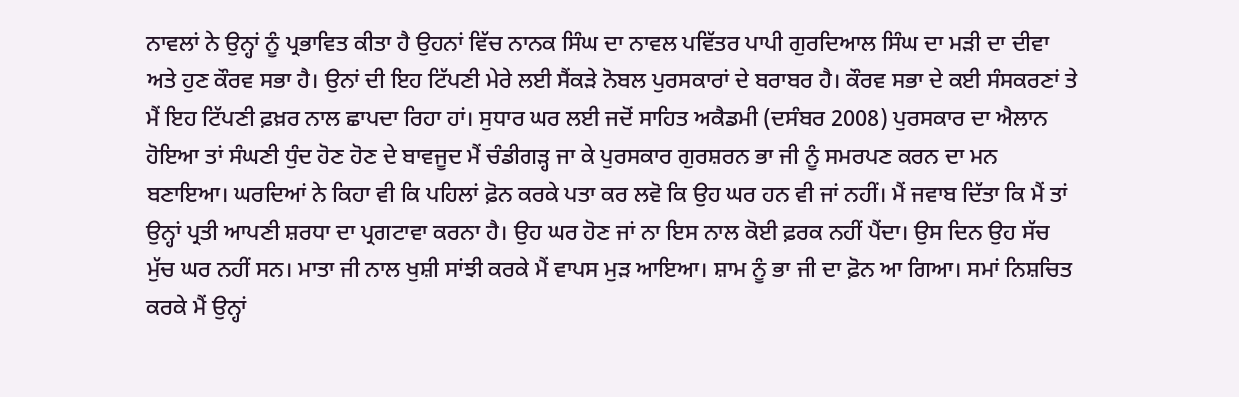ਨਾਵਲਾਂ ਨੇ ਉਨ੍ਹਾਂ ਨੂੰ ਪ੍ਰਭਾਵਿਤ ਕੀਤਾ ਹੈ ਉਹਨਾਂ ਵਿੱਚ ਨਾਨਕ ਸਿੰਘ ਦਾ ਨਾਵਲ ਪਵਿੱਤਰ ਪਾਪੀ ਗੁਰਦਿਆਲ ਸਿੰਘ ਦਾ ਮੜੀ ਦਾ ਦੀਵਾ ਅਤੇ ਹੁਣ ਕੌਰਵ ਸਭਾ ਹੈ। ਉਨਾਂ ਦੀ ਇਹ ਟਿੱਪਣੀ ਮੇਰੇ ਲਈ ਸੈਂਕੜੇ ਨੋਬਲ ਪੁਰਸਕਾਰਾਂ ਦੇ ਬਰਾਬਰ ਹੈ। ਕੌਰਵ ਸਭਾ ਦੇ ਕਈ ਸੰਸਕਰਣਾਂ ਤੇ ਮੈਂ ਇਹ ਟਿੱਪਣੀ ਫ਼ਖ਼ਰ ਨਾਲ ਛਾਪਦਾ ਰਿਹਾ ਹਾਂ। ਸੁਧਾਰ ਘਰ ਲਈ ਜਦੋਂ ਸਾਹਿਤ ਅਕੈਡਮੀ (ਦਸੰਬਰ 2008) ਪੁਰਸਕਾਰ ਦਾ ਐਲਾਨ ਹੋਇਆ ਤਾਂ ਸੰਘਣੀ ਧੁੰਦ ਹੋਣ ਹੋਣ ਦੇ ਬਾਵਜੂਦ ਮੈਂ ਚੰਡੀਗੜ੍ਹ ਜਾ ਕੇ ਪੁਰਸਕਾਰ ਗੁਰਸ਼ਰਨ ਭਾ ਜੀ ਨੂੰ ਸਮਰਪਣ ਕਰਨ ਦਾ ਮਨ ਬਣਾਇਆ। ਘਰਦਿਆਂ ਨੇ ਕਿਹਾ ਵੀ ਕਿ ਪਹਿਲਾਂ ਫ਼ੋਨ ਕਰਕੇ ਪਤਾ ਕਰ ਲਵੋ ਕਿ ਉਹ ਘਰ ਹਨ ਵੀ ਜਾਂ ਨਹੀਂ। ਮੈਂ ਜਵਾਬ ਦਿੱਤਾ ਕਿ ਮੈਂ ਤਾਂ ਉਨ੍ਹਾਂ ਪ੍ਰਤੀ ਆਪਣੀ ਸ਼ਰਧਾ ਦਾ ਪ੍ਰਗਟਾਵਾ ਕਰਨਾ ਹੈ। ਉਹ ਘਰ ਹੋਣ ਜਾਂ ਨਾ ਇਸ ਨਾਲ ਕੋਈ ਫ਼ਰਕ ਨਹੀਂ ਪੈਂਦਾ। ਉਸ ਦਿਨ ਉਹ ਸੱਚ ਮੁੱਚ ਘਰ ਨਹੀਂ ਸਨ। ਮਾਤਾ ਜੀ ਨਾਲ ਖੁਸ਼ੀ ਸਾਂਝੀ ਕਰਕੇ ਮੈਂ ਵਾਪਸ ਮੁੜ ਆਇਆ। ਸ਼ਾਮ ਨੂੰ ਭਾ ਜੀ ਦਾ ਫ਼ੋਨ ਆ ਗਿਆ। ਸਮਾਂ ਨਿਸ਼ਚਿਤ ਕਰਕੇ ਮੈਂ ਉਨ੍ਹਾਂ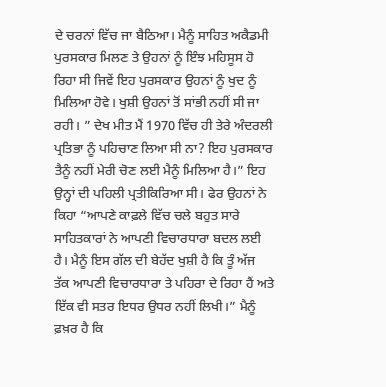ਦੇ ਚਰਨਾਂ ਵਿੱਚ ਜਾ ਬੈਠਿਆ। ਮੈਨੂੰ ਸਾਹਿਤ ਅਕੈਡਮੀ ਪੁਰਸਕਾਰ ਮਿਲਣ ਤੇ ਉਹਨਾਂ ਨੂੰ ਇੰਝ ਮਹਿਸੂਸ ਹੋ ਰਿਹਾ ਸੀ ਜਿਵੇਂ ਇਹ ਪੁਰਸਕਾਰ ਉਹਨਾਂ ਨੂੰ ਖੁਦ ਨੂੰ ਮਿਲਿਆ ਹੋਵੇ। ਖੁਸ਼ੀ ਉਹਨਾਂ ਤੋਂ ਸਾਂਭੀ ਨਹੀਂ ਸੀ ਜਾ ਰਹੀ। ” ਦੇਖ ਮੀਤ ਮੈਂ 1970 ਵਿੱਚ ਹੀ ਤੇਰੇ ਅੰਦਰਲੀ ਪ੍ਰਤਿਭਾ ਨੂੰ ਪਹਿਚਾਣ ਲਿਆ ਸੀ ਨਾ? ਇਹ ਪੁਰਸਕਾਰ ਤੈਨੂੰ ਨਹੀਂ ਮੇਰੀ ਚੋਣ ਲਈ ਮੈਨੂੰ ਮਿਲਿਆ ਹੈ।” ਇਹ ਉਨ੍ਹਾਂ ਦੀ ਪਹਿਲੀ ਪ੍ਰਤੀਕਿਰਿਆ ਸੀ। ਫੇਰ ਉਹਨਾਂ ਨੇ ਕਿਹਾ “ਆਪਣੇ ਕਾਫ਼ਲੇ ਵਿੱਚ ਚਲੇ ਬਹੁਤ ਸਾਰੇ ਸਾਹਿਤਕਾਰਾਂ ਨੇ ਆਪਣੀ ਵਿਚਾਰਧਾਰਾ ਬਦਲ ਲਈ ਹੈ। ਮੈਨੂੰ ਇਸ ਗੱਲ ਦੀ ਬੇਹੱਦ ਖੁਸ਼ੀ ਹੈ ਕਿ ਤੂੰ ਅੱਜ ਤੱਕ ਆਪਣੀ ਵਿਚਾਰਧਾਰਾ ਤੇ ਪਹਿਰਾ ਦੇ ਰਿਹਾ ਹੈਂ ਅਤੇ ਇੱਕ ਵੀ ਸਤਰ ਇਧਰ ਉਧਰ ਨਹੀਂ ਲਿਖੀ।” ਮੈਨੂੰ ਫ਼ਖ਼ਰ ਹੈ ਕਿ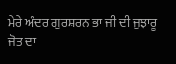ਮੇਰੇ ਅੰਦਰ ਗੁਰਸ਼ਰਨ ਭਾ ਜੀ ਦੀ ਜੁਝਾਰੂ ਜੋਤ ਦਾ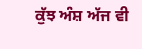ਕੁੱਝ ਅੰਸ਼ ਅੱਜ ਵੀ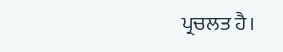ਪ੍ਰਚਲਤ ਹੈ।